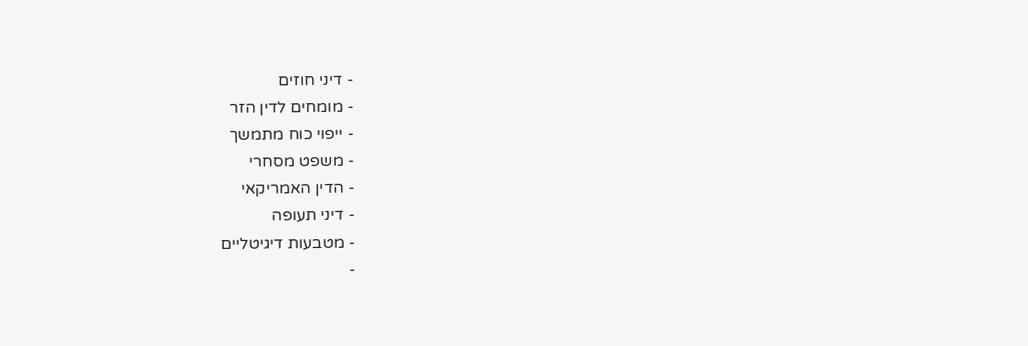- דיני חוזים
- מומחים לדין הזר
- ייפוי כוח מתמשך
- משפט מסחרי
- הדין האמריקאי
- דיני תעופה
- מטבעות דיגיטליים
-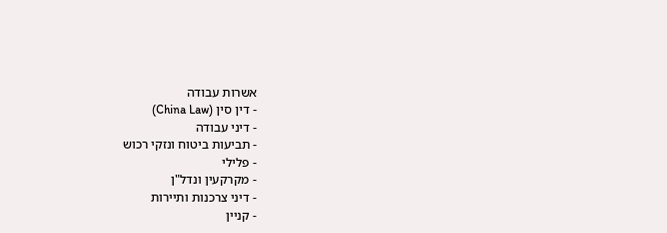אשרות עבודה
- דין סין (China Law)
- דיני עבודה
- תביעות ביטוח ונזקי רכוש
- פלילי
- מקרקעין ונדל"ן
- דיני צרכנות ותיירות
- קניין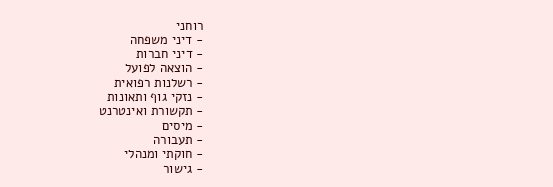רוחני
- דיני משפחה
- דיני חברות
- הוצאה לפועל
- רשלנות רפואית
- נזקי גוף ותאונות
- תקשורת ואינטרנט
- מיסים
- תעבורה
- חוקתי ומנהלי
- גישור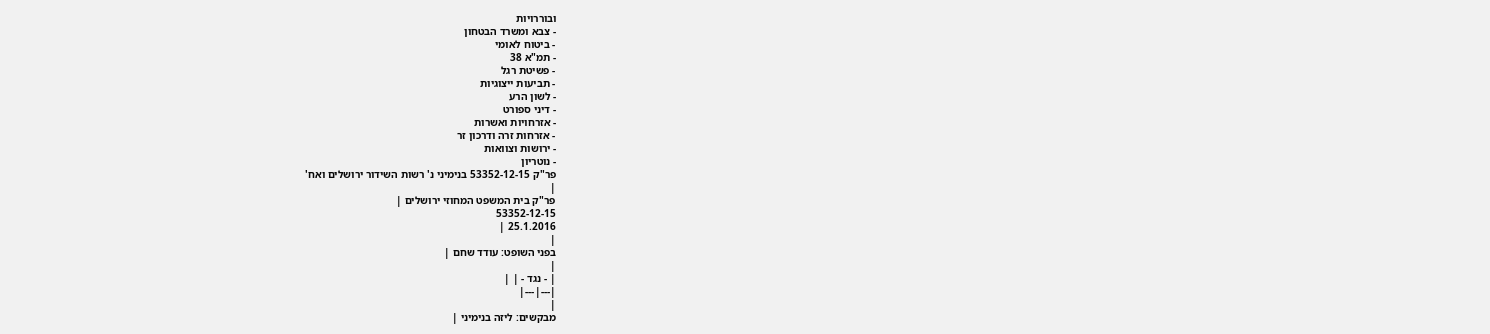ובוררויות
- צבא ומשרד הבטחון
- ביטוח לאומי
- תמ"א 38
- פשיטת רגל
- תביעות ייצוגיות
- לשון הרע
- דיני ספורט
- אזרחויות ואשרות
- אזרחות זרה ודרכון זר
- ירושות וצוואות
- נוטריון
פר"ק 53352-12-15 בנימיני נ' רשות השידור ירושלים ואח'
|
פר"ק בית המשפט המחוזי ירושלים |
53352-12-15
25.1.2016 |
|
בפני השופט: עודד שחם |
|
| - נגד - | |
|---|---|
|
מבקשים: ליזה בנימיני |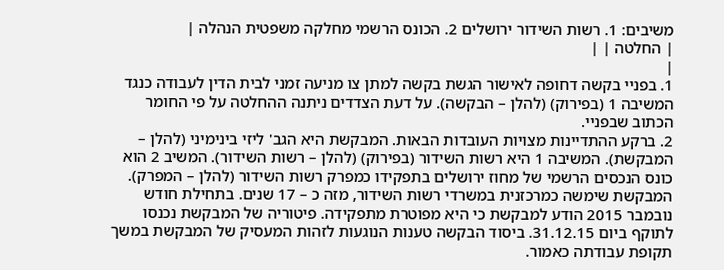משיבים: 1. רשות השידור ירושלים 2. הכונס הרשמי מחלקה משפטית הנהלה |
| החלטה | |
|
1. בפניי בקשה דחופה לאישור הגשת בקשה למתן צו מניעה זמני לבית הדין לעבודה כנגד המשיבה 1 (בפירוק) (להלן – הבקשה). על דעת הצדדים ניתנה ההחלטה על פי החומר הכתוב שבפניי.
2. ברקע ההתדיינות מצויות העובדות הבאות. המבקשת היא הגב' ליזי בינימיני (להלן – המבקשת). המשיבה 1 היא רשות השידור (בפירוק) (להלן – רשות השידור). המשיב 2 הוא כונס הנכסים הרשמי של מחוז ירושלים בתפקידו כמפרק רשות השידור (להלן – המפרק). המבקשת שימשה כמרכזנית במשרדי רשות השידור, מזה כ – 17 שנים. בתחילת חודש נובמבר 2015 הודע למבקשת כי היא מפוטרת מתפקידה. פיטוריה של המבקשת נכנסו לתוקף ביום 31.12.15. ביסוד הבקשה טענות הנוגעות לזהות המעסיק של המבקשת במשך תקופת עבודתה כאמור.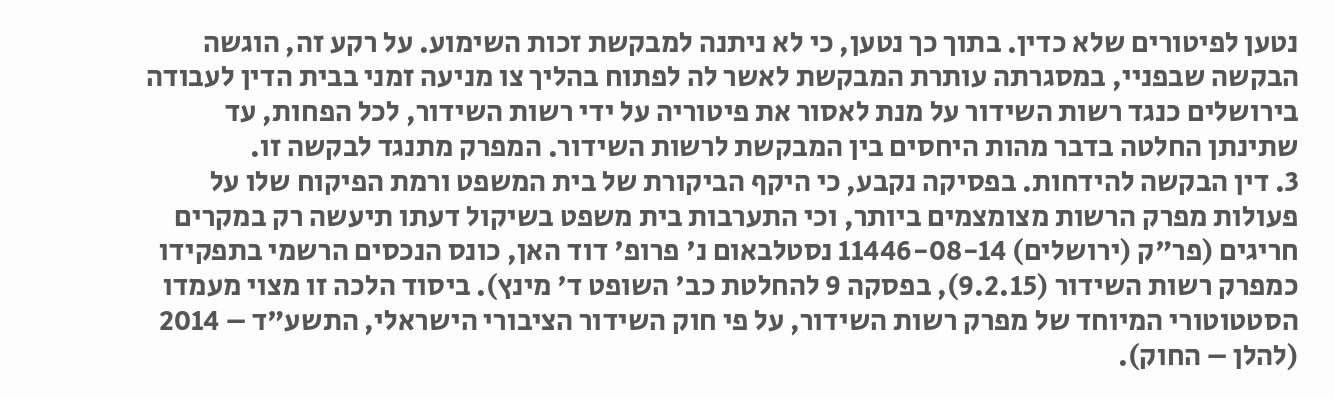נטען לפיטורים שלא כדין. בתוך כך נטען, כי לא ניתנה למבקשת זכות השימוע. על רקע זה, הוגשה הבקשה שבפניי, במסגרתה עותרת המבקשת לאשר לה לפתוח בהליך צו מניעה זמני בבית הדין לעבודה בירושלים כנגד רשות השידור על מנת לאסור את פיטוריה על ידי רשות השידור, לכל הפחות, עד שתינתן החלטה בדבר מהות היחסים בין המבקשת לרשות השידור. המפרק מתנגד לבקשה זו.
3. דין הבקשה להידחות. בפסיקה נקבע, כי היקף הביקורת של בית המשפט ורמת הפיקוח שלו על פעולות מפרק הרשות מצומצמים ביותר, וכי התערבות בית משפט בשיקול דעתו תיעשה רק במקרים חריגים (פר"ק (ירושלים) 11446-08-14 נסטלבאום נ' פרופ' דוד האן, כונס הנכסים הרשמי בתפקידו כמפרק רשות השידור (9.2.15), בפסקה 9 להחלטת כב' השופט ד' מינץ). ביסוד הלכה זו מצוי מעמדו הסטטוטורי המיוחד של מפרק רשות השידור, על פי חוק השידור הציבורי הישראלי, התשע"ד – 2014 (להלן – החוק).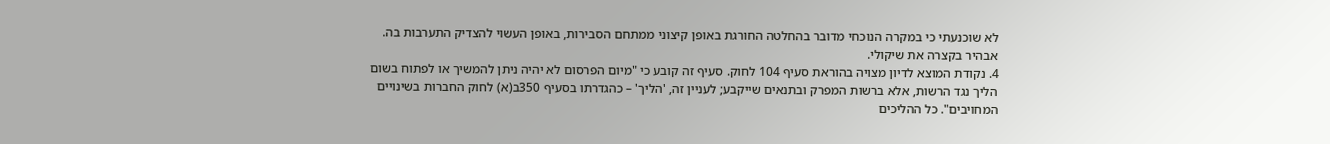לא שוכנעתי כי במקרה הנוכחי מדובר בהחלטה החורגת באופן קיצוני ממתחם הסבירות, באופן העשוי להצדיק התערבות בה. אבהיר בקצרה את שיקולי.
4. נקודת המוצא לדיון מצויה בהוראת סעיף 104 לחוק. סעיף זה קובע כי "מיום הפרסום לא יהיה ניתן להמשיך או לפתוח בשום הליך נגד הרשות, אלא ברשות המפרק ובתנאים שייקבע; לעניין זה, 'הליך' – כהגדרתו בסעיף 350ב(א) לחוק החברות בשינויים המחויבים". כל ההליכים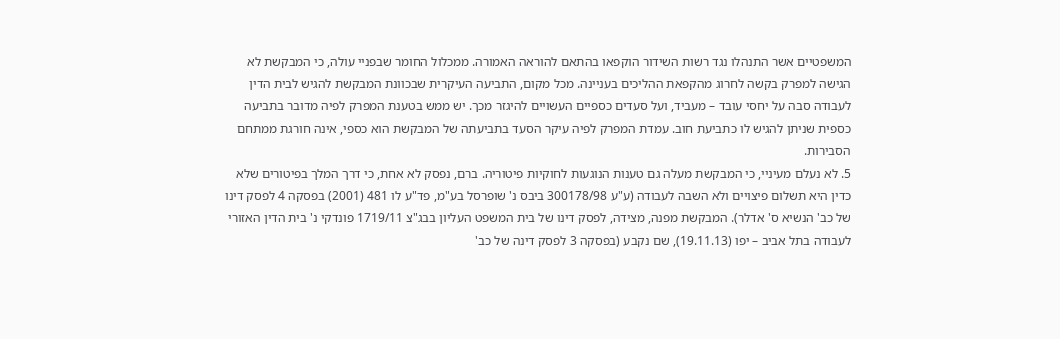המשפטיים אשר התנהלו נגד רשות השידור הוקפאו בהתאם להוראה האמורה. ממכלול החומר שבפניי עולה, כי המבקשת לא הגישה למפרק בקשה לחרוג מהקפאת ההליכים בעניינה. מכל מקום, התביעה העיקרית שבכוונת המבקשת להגיש לבית הדין לעבודה סבה על יחסי עובד – מעביד, ועל סעדים כספיים העשויים להיגזר מכך. יש ממש בטענת המפרק לפיה מדובר בתביעה כספית שניתן להגיש לו כתביעת חוב. עמדת המפרק לפיה עיקר הסעד בתביעתה של המבקשת הוא כספי, אינה חורגת ממתחם הסבירות.
5. לא נעלם מעיניי, כי המבקשת מעלה גם טענות הנוגעות לחוקיות פיטוריה. ברם, נפסק לא אחת, כי דרך המלך בפיטורים שלא כדין היא תשלום פיצויים ולא השבה לעבודה (ע"ע 300178/98 ביבס נ' שופרסל בע"מ, פד"ע לו 481 (2001) בפסקה 4 לפסק דינו של כב' הנשיא ס' אדלר). המבקשת מפנה, מצידה, לפסק דינו של בית המשפט העליון בבג"צ 1719/11 פונדקי נ' בית הדין האזורי לעבודה בתל אביב – יפו (19.11.13), שם נקבע (בפסקה 3 לפסק דינה של כב'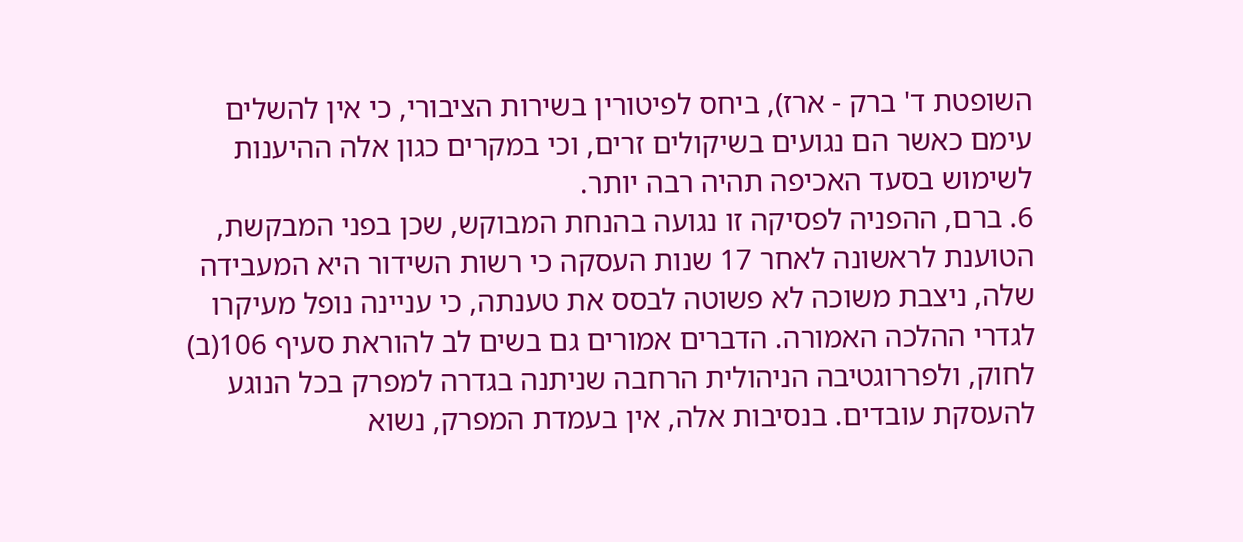השופטת ד' ברק - ארז), ביחס לפיטורין בשירות הציבורי, כי אין להשלים עימם כאשר הם נגועים בשיקולים זרים, וכי במקרים כגון אלה ההיענות לשימוש בסעד האכיפה תהיה רבה יותר.
6. ברם, ההפניה לפסיקה זו נגועה בהנחת המבוקש, שכן בפני המבקשת, הטוענת לראשונה לאחר 17 שנות העסקה כי רשות השידור היא המעבידה שלה, ניצבת משוכה לא פשוטה לבסס את טענתה, כי עניינה נופל מעיקרו לגדרי ההלכה האמורה. הדברים אמורים גם בשים לב להוראת סעיף 106(ב) לחוק, ולפררוגטיבה הניהולית הרחבה שניתנה בגדרה למפרק בכל הנוגע להעסקת עובדים. בנסיבות אלה, אין בעמדת המפרק, נשוא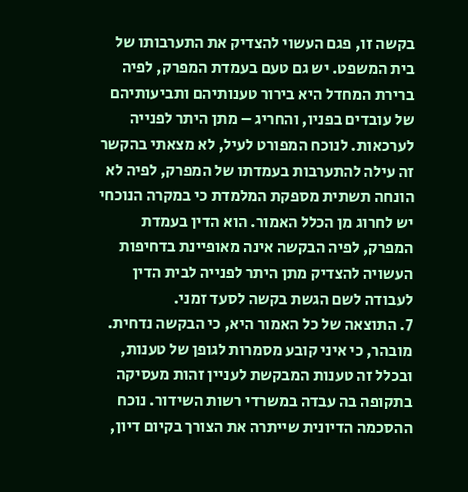בקשה זו, פגם העשוי להצדיק את התערבותו של בית המשפט. יש גם טעם בעמדת המפרק, לפיה ברירת המחדל היא בירור טענותיהם ותביעותיהם של עובדים בפניו, והחריג – מתן היתר לפנייה לערכאות. לנוכח המפורט לעיל, לא מצאתי בהקשר זה עילה להתערבות בעמדתו של המפרק, לפיה לא הונחה תשתית מספקת המלמדת כי במקרה הנוכחי יש לחרוג מן הכלל האמור. הוא הדין בעמדת המפרק, לפיה הבקשה אינה מאופיינת בדחיפות העשויה להצדיק מתן היתר לפנייה לבית הדין לעבודה לשם הגשת בקשה לסעד זמני.
7. התוצאה של כל האמור היא, כי הבקשה נדחית. מובהר, כי איני קובע מסמרות לגופן של טענות, ובכלל זה טענות המבקשת לעניין זהות מעסיקה בתקופה בה עבדה במשרדי רשות השידור. נוכח ההסכמה הדיונית שייתרה את הצורך בקיום דיון,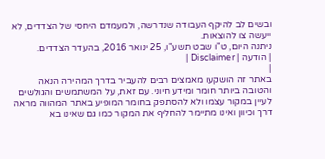ובשים לב להיקף העבודה שנדרשה, ולמעמדם היחסי של הצדדים, לא ייעשה צו להוצאות.
ניתנה היום, ט"ו שבט תשע"ו, 25 ינואר 2016, בהעדר הצדדים.
| הודעה | Disclaimer |
|
באתר זה הושקעו מאמצים רבים להעביר בדרך המהירה הנאה והטובה ביותר חומר ומידע חיוני. עם זאת, על המשתמשים והגולשים לעיין במקור עצמו ולא להסתפק בחומר המופיע באתר המהווה מראה דרך וכיוון ואינו מתיימר להחליף את המקור כמו גם שאינו בא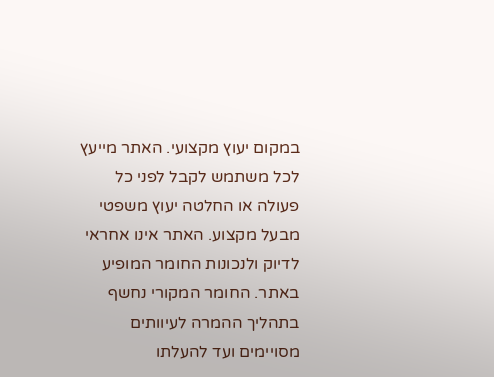במקום יעוץ מקצועי. האתר מייעץ לכל משתמש לקבל לפני כל פעולה או החלטה יעוץ משפטי מבעל מקצוע. האתר אינו אחראי לדיוק ולנכונות החומר המופיע באתר. החומר המקורי נחשף בתהליך ההמרה לעיוותים מסויימים ועד להעלתו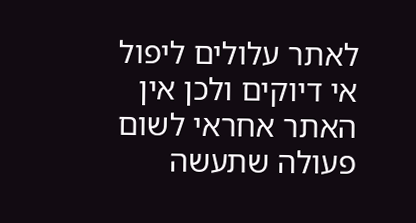לאתר עלולים ליפול אי דיוקים ולכן אין האתר אחראי לשום פעולה שתעשה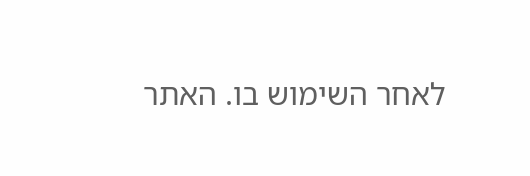לאחר השימוש בו. האתר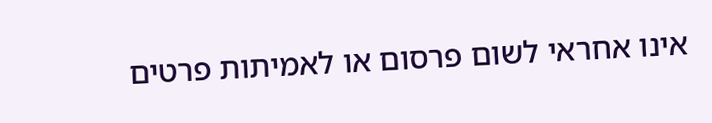אינו אחראי לשום פרסום או לאמיתות פרטים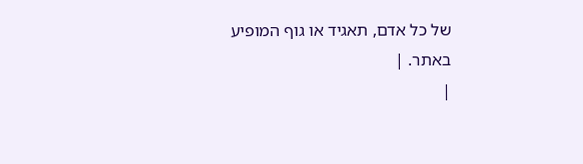של כל אדם, תאגיד או גוף המופיע באתר. |
|